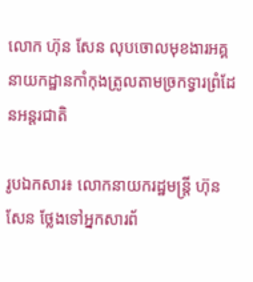លោក ហ៊ុន សែន លុបចោលមុខងារអគ្គនាយកដ្ឋានកាំកុងត្រូលតាមច្រកទ្វារព្រំដែនអន្តរជាតិ

រូបឯកសារ៖ លោកនាយករដ្ឋមន្ត្រី ហ៊ុន សែន ថ្លែងទៅអ្នកសារព័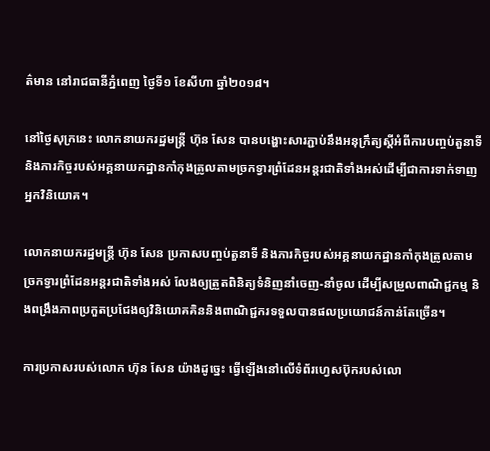ត៌មាន នៅរាជធានីភ្នំពេញ ថ្ងៃទី១ ខែសីហា ឆ្នាំ២០១៨។

នៅថ្ងៃសុក្រនេះ លោកនាយករដ្ឋមន្រ្តី ហ៊ុន សែន បានបង្ហោះសារភ្ជាប់នឹងអនុក្រឹត្យស្តីអំពីការបញ្ចប់តួនាទី និងភារកិច្ចរបស់អគ្គនាយកដ្ឋានកាំកុងត្រូលតាមច្រកទ្វារព្រំដែនអន្តរជាតិទាំងអស់ដើម្បីជាការទាក់ទាញអ្នកវិនិយោគ។

លោកនាយករដ្ឋមន្រ្តី ហ៊ុន សែន ប្រកាសបញ្ចប់តួនាទី និងភារកិច្ចរបស់អគ្គនាយកដ្ឋានកាំកុងត្រូលតាមច្រកទ្វារព្រំដែនអន្តរជាតិទាំងអស់ លែងឲ្យត្រួតពិនិត្យទំនិញនាំចេញ-នាំចូល ដើម្បីសម្រួលពាណិជ្ជកម្ម និងពង្រឹងភាពប្រកួតប្រជែងឲ្យវិនិយោគគិននិងពាណិជ្ជករទទួលបានផលប្រយោជន៍កាន់តែច្រើន។

ការប្រកាសរបស់លោក ហ៊ុន សែន យ៉ាងដូច្នេះ ធ្វើឡើងនៅលើទំព័រហ្វេសប៊ុករបស់លោ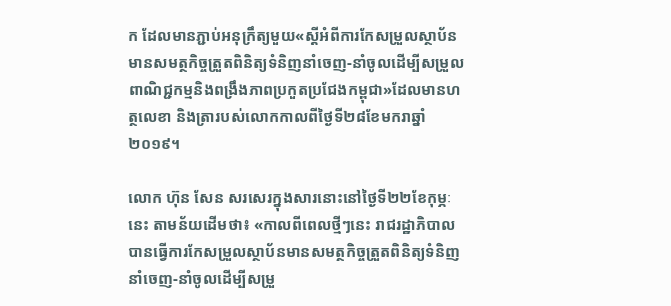ក ដែលមានភ្ជាប់អនុក្រឹត្យមួយ«ស្តីអំពីការកែសម្រួលស្ថាប័នមានសមត្ថកិច្ចត្រួតពិនិត្យទំនិញនាំចេញ-នាំចូលដើម្បីសម្រួលពាណិជ្ជកម្មនិងពង្រឹងភាពប្រកួតប្រជែងកម្ពុជា»ដែលមានហត្ថលេខា និងត្រារបស់លោកកាលពីថ្ងៃទី២៨ខែមករាឆ្នាំ២០១៩។

លោក ហ៊ុន សែន សរសេរក្នុងសារនោះនៅថ្ងៃទី២២ខែកុម្ភៈនេះ តាមន័យដើមថា៖ «កាលពីពេលថ្មីៗនេះ រាជរដ្ឋាភិបាលបានធ្វើការកែសម្រួលស្ថាប័នមានសមត្ថកិច្ចត្រួតពិនិត្យទំនិញនាំចេញ-នាំចូលដើម្បីសម្រួ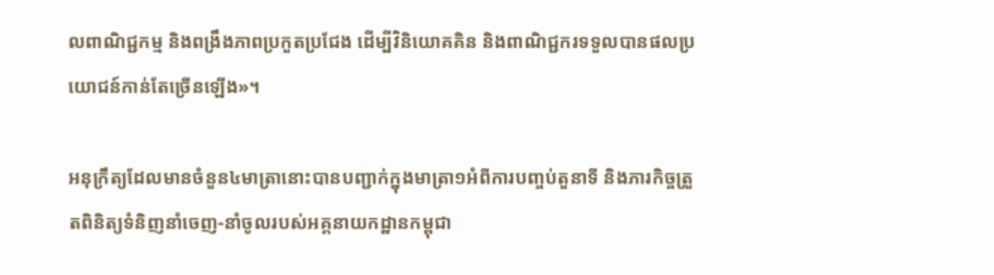លពាណិជ្ជកម្ម និងពង្រឹងភាពប្រកួតប្រជែង ដើម្បីវិនិយោគគិន និងពាណិជ្ជករទទួលបានផលប្រយោជន៍កាន់តែច្រើនឡើង»។

អនុក្រឹត្យដែលមានចំនួន៤មាត្រានោះបានបញ្ជាក់ក្នុងមាត្រា១អំពីការបញ្ចប់តួនាទី និងភារកិច្ចត្រួតពិនិត្យទំនិញនាំចេញ-នាំចូលរបស់អគ្គនាយកដ្ឋានកម្ពុជា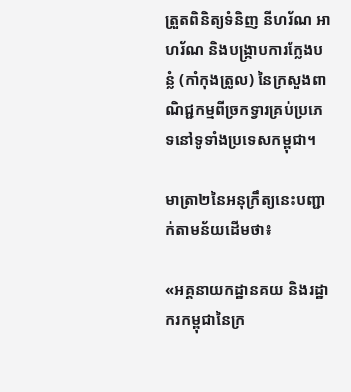ត្រួតពិនិត្យទំនិញ នីហរ័ណ អាហរ័ណ និងបង្ក្រាបការក្លែងបន្លំ (កាំកុងត្រូល) នៃក្រសួងពាណិជ្ជកម្មពីច្រកទ្វារគ្រប់ប្រភេទនៅទូទាំងប្រទេសកម្ពុជា។

មាត្រា២នៃអនុក្រឹត្យនេះបញ្ជាក់តាមន័យដើមថា៖

«អគ្គនាយកដ្ឋានគយ និងរដ្ឋាករកម្ពុជានៃក្រ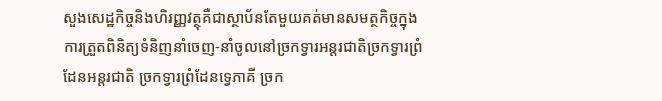សួងសេដ្ឋកិច្ចនិងហិរញ្ញវត្ថុគឺជាស្ថាប័នតែមួយគត់មានសមត្ថកិច្ចក្នុងការត្រួតពិនិត្យទំនិញនាំចេញ-នាំចូលនៅច្រកទ្វារអន្តរជាតិច្រកទ្វារព្រំដែនអន្តរជាតិ ច្រកទ្វារព្រំដែនទ្វេភាគី ច្រក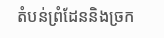តំបន់ព្រំដែននិងច្រក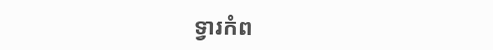ទ្វារកំព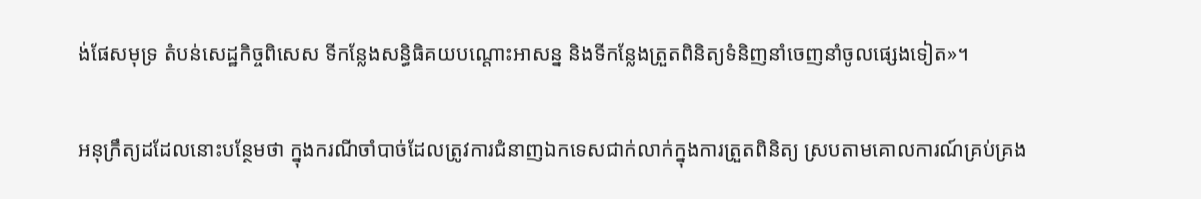ង់ផែសមុទ្រ តំបន់សេដ្ឋកិច្ចពិសេស ទីកន្លែងសន្ធិធិគយបណ្ដោះអាសន្ន និងទីកន្លែងត្រួតពិនិត្យទំនិញនាំចេញនាំចូលផ្សេងទៀត»។

អនុក្រឹត្យដដែលនោះបន្ថែមថា ក្នុងករណីចាំបាច់ដែលត្រូវការជំនាញឯកទេសជាក់លាក់ក្នុងការត្រួតពិនិត្យ ស្របតាមគោលការណ៍គ្រប់គ្រង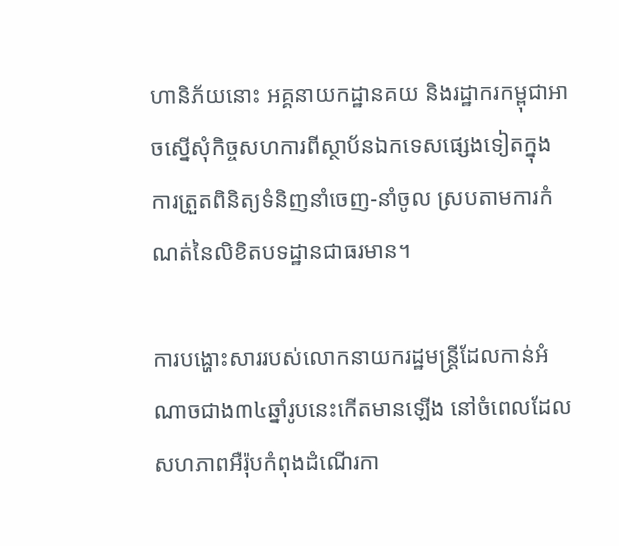ហានិភ័យនោះ អគ្គនាយកដ្ឋានគយ និងរដ្ឋាករកម្ពុជាអាចស្នើសុំកិច្ចសហការពីស្ថាប័នឯកទេសផ្សេងទៀតក្នុងការត្រួតពិនិត្យទំនិញនាំចេញ-នាំចូល ស្របតាមការកំណត់នៃលិខិតបទដ្ឋានជាធរមាន។

ការបង្ហោះសាររបស់លោកនាយករដ្ឋមន្រ្តីដែលកាន់អំណាចជាង៣៤ឆ្នាំរូបនេះកើតមានឡើង នៅចំពេលដែលសហភាពអឺរ៉ុបកំពុងដំណើរកា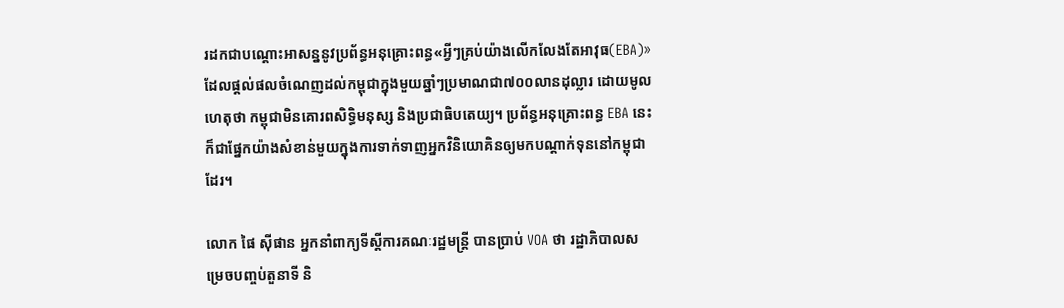រដកជាបណ្តោះអាសន្ននូវប្រព័ន្ធអនុគ្រោះពន្ធ«អ្វីៗគ្រប់យ៉ាងលើកលែងតែអាវុធ(EBA)»ដែលផ្តល់ផលចំណេញដល់កម្ពុជាក្នុងមួយឆ្នាំៗប្រមាណជា៧០០លានដុល្លារ ដោយមូលហេតុថា កម្ពុជាមិនគោរពសិទ្ធិមនុស្ស និងប្រជាធិបតេយ្យ។ ប្រព័ន្ធអនុគ្រោះពន្ធ EBA នេះក៏ជាផ្នែកយ៉ាងសំខាន់មួយក្នុងការទាក់ទាញអ្នកវិនិយោគិនឲ្យមកបណ្តាក់ទុននៅកម្ពុជាដែរ។

លោក ផៃ ស៊ីផាន អ្នកនាំពាក្យទីស្តីការគណៈរដ្ឋមន្រ្តី បានប្រាប់ VOA ថា រដ្ឋាភិបាលសម្រេចបញ្ចប់តួនាទី និ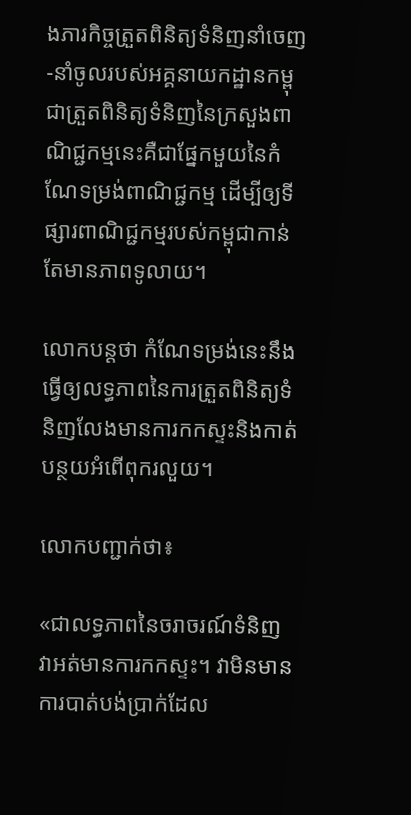ងភារកិច្ចត្រួតពិនិត្យទំនិញនាំចេញ-នាំចូលរបស់អគ្គនាយកដ្ឋានកម្ពុជាត្រួតពិនិត្យទំនិញនៃក្រសួងពាណិជ្ជកម្មនេះគឺជាផ្នែកមួយនៃកំណែទម្រង់ពាណិជ្ជកម្ម ដើម្បីឲ្យទីផ្សារពាណិជ្ជកម្មរបស់កម្ពុជាកាន់តែមានភាពទូលាយ។

លោកបន្តថា កំណែទម្រង់នេះនឹងធ្វើឲ្យលទ្ធភាពនៃការត្រួតពិនិត្យទំនិញលែងមានការកកស្ទះនិងកាត់បន្ថយអំពើពុករលួយ។

លោកបញ្ជាក់ថា៖

«ជាលទ្ធភាពនៃចរាចរណ៍ទំនិញ វាអត់មានការកកស្ទះ។ វាមិនមានការបាត់បង់ប្រាក់ដែល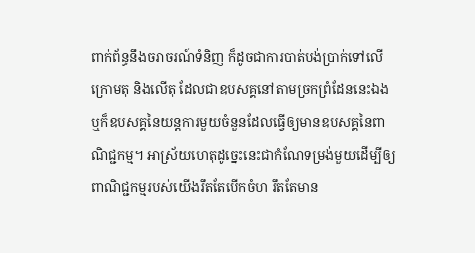ពាក់ព័ន្ធនឹងចរាចរណ៍ទំនិញ ក៏ដូចជាការបាត់បង់ប្រាក់ទៅលើក្រោមតុ និងលើតុ ដែលជាឧបសគ្គនៅតាមច្រកព្រំដែននេះឯង ឬក៏ឧបសគ្គនៃយន្តការមួយចំនួនដែលធ្វើឲ្យមានឧបសគ្គនៃពាណិជ្ជកម្ម។ អាស្រ័យហេតុដូច្នេះនេះជាកំណែទម្រង់មួយដើម្បីឲ្យពាណិជ្ជកម្មរបស់យើងរឹតតែបើកចំហ រឹតតែមាន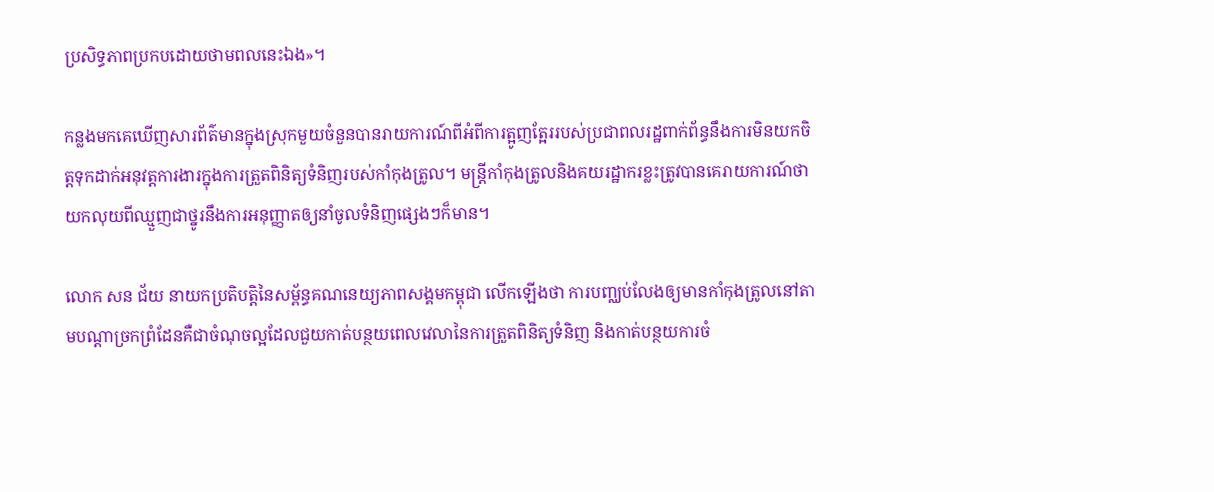ប្រសិទ្ធភាពប្រកបដោយថាមពលនេះឯង»។

កន្លងមកគេឃើញសារព័ត៌មានក្នុងស្រុកមួយចំនួនបានរាយការណ៍ពីអំពីការត្អូញត្អែររបស់ប្រជាពលរដ្ឋពាក់ព័ន្ធនឹងការមិនយកចិត្តទុកដាក់អនុវត្តការងារក្នុងការត្រួតពិនិត្យទំនិញរបស់កាំកុងត្រូល។ មន្រ្តីកាំកុងត្រូលនិងគយរដ្ឋាករខ្លះត្រូវបានគេរាយការណ៍ថា យកលុយពីឈ្មួញជាថ្នូរនឹងការអនុញ្ញាតឲ្យនាំចូលទំនិញផ្សេងៗក៏មាន។

លោក សន ជ័យ នាយកប្រតិបត្តិនៃសម្ព័ន្ធគណនេយ្យភាពសង្គមកម្ពុជា លើកឡើងថា ការបញ្ឈប់លែងឲ្យមានកាំកុងត្រូលនៅតាមបណ្តាច្រកព្រំដែនគឺជាចំណុចល្អដែលជួយកាត់បន្ថយពេលវេលានៃការត្រួតពិនិត្យទំនិញ និងកាត់បន្ថយការចំ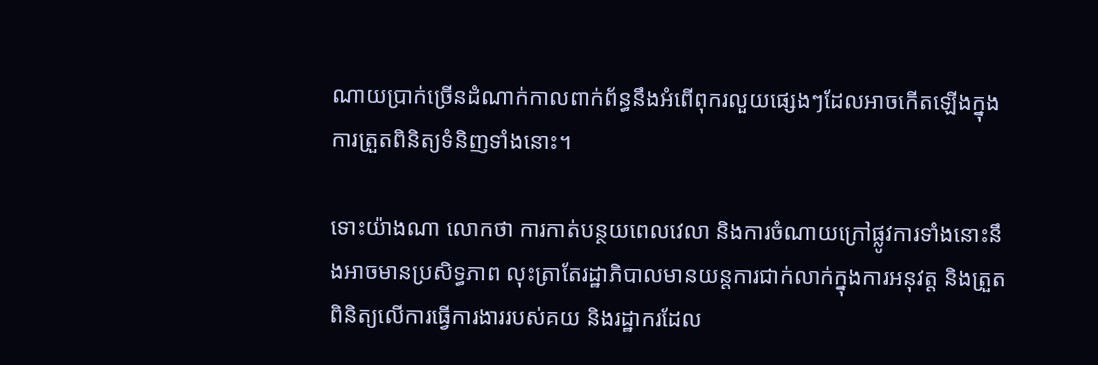ណាយប្រាក់ច្រើនដំណាក់កាលពាក់ព័ន្ធនឹងអំពើពុករលួយផ្សេងៗដែលអាចកើតឡើងក្នុងការត្រួតពិនិត្យទំនិញទាំងនោះ។

ទោះយ៉ាងណា លោកថា ការកាត់បន្ថយពេលវេលា និងការចំណាយក្រៅផ្លូវការទាំងនោះនឹងអាចមានប្រសិទ្ធភាព លុះត្រាតែរដ្ឋាភិបាលមានយន្តការជាក់លាក់ក្នុងការអនុវត្ត និងត្រួតពិនិត្យលើការធ្វើការងាររបស់គយ និងរដ្ឋាករដែល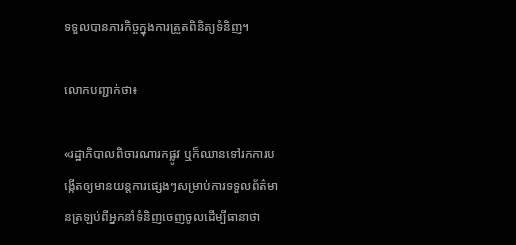ទទួលបានភារកិច្ចក្នុងការត្រួតពិនិត្យទំនិញ។

លោកបញ្ជាក់ថា៖

«រដ្ឋាភិបាលពិចារណារកផ្លូវ ឬក៏ឈានទៅរកការបង្កើតឲ្យមានយន្តការផ្សេងៗសម្រាប់ការទទួលព័ត៌មានត្រឡប់ពីអ្នកនាំទំនិញចេញចូលដើម្បីធានាថា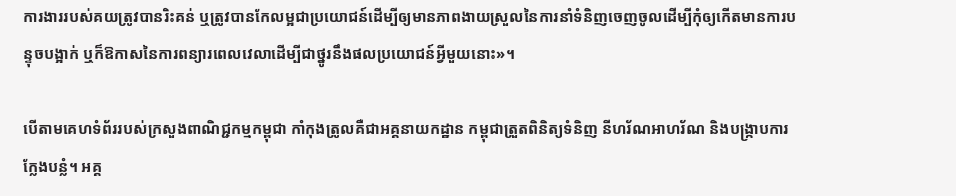ការងាររបស់គយត្រូវបានរិះគន់ ឬត្រូវបានកែលម្អជាប្រយោជន៍ដើម្បីឲ្យមានភាពងាយស្រួលនៃការនាំទំនិញចេញចូលដើម្បីកុំឲ្យកើតមានការបន្ទុចបង្អាក់ ឬក៏ឱកាសនៃការពន្យារពេលវេលាដើម្បីជាថ្នូរនឹងផលប្រយោជន៍អ្វីមួយនោះ»។

បើតាមគេហទំព័ររបស់ក្រសួងពាណិជ្ជកម្មកម្ពុជា កាំកុងត្រូលគឺជាអគ្គនាយកដ្ឋាន កម្ពុជាត្រួតពិនិត្យទំនិញ នីហរ័ណអាហរ័ណ និងបង្ក្រាបការក្លែងបន្លំ។ អគ្គ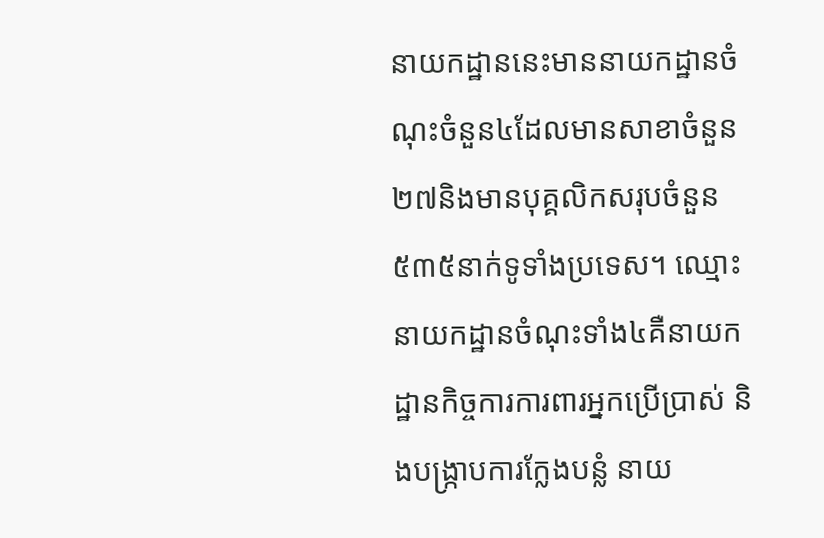នាយកដ្ឋាននេះមាននាយកដ្ឋានចំណុះចំនួន៤ដែលមានសាខាចំនួន២៧និងមានបុគ្គលិកសរុបចំនួន៥៣៥នាក់ទូទាំងប្រទេស។ ឈ្មោះនាយកដ្ឋានចំណុះទាំង៤គឺនាយកដ្ឋានកិច្ចការការពារអ្នកប្រើប្រាស់ និងបង្រ្កាបការក្លែងបន្លំ នាយ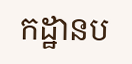កដ្ឋានប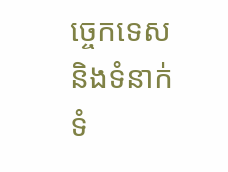ច្ចេកទេស និងទំនាក់ទំ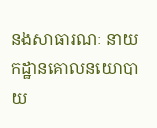នងសាធារណៈ នាយកដ្ឋានគោលនយោបាយ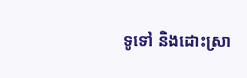ទូទៅ និងដោះស្រា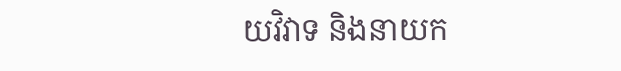យវិវាទ និងនាយក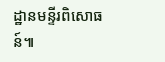ដ្ឋានមន្ទីរពិសោធន៍៕